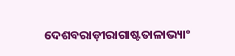ଦେଶବରାଡ଼ୀରାଗାଷ୍ଟତାଳାଭ୍ୟାଂ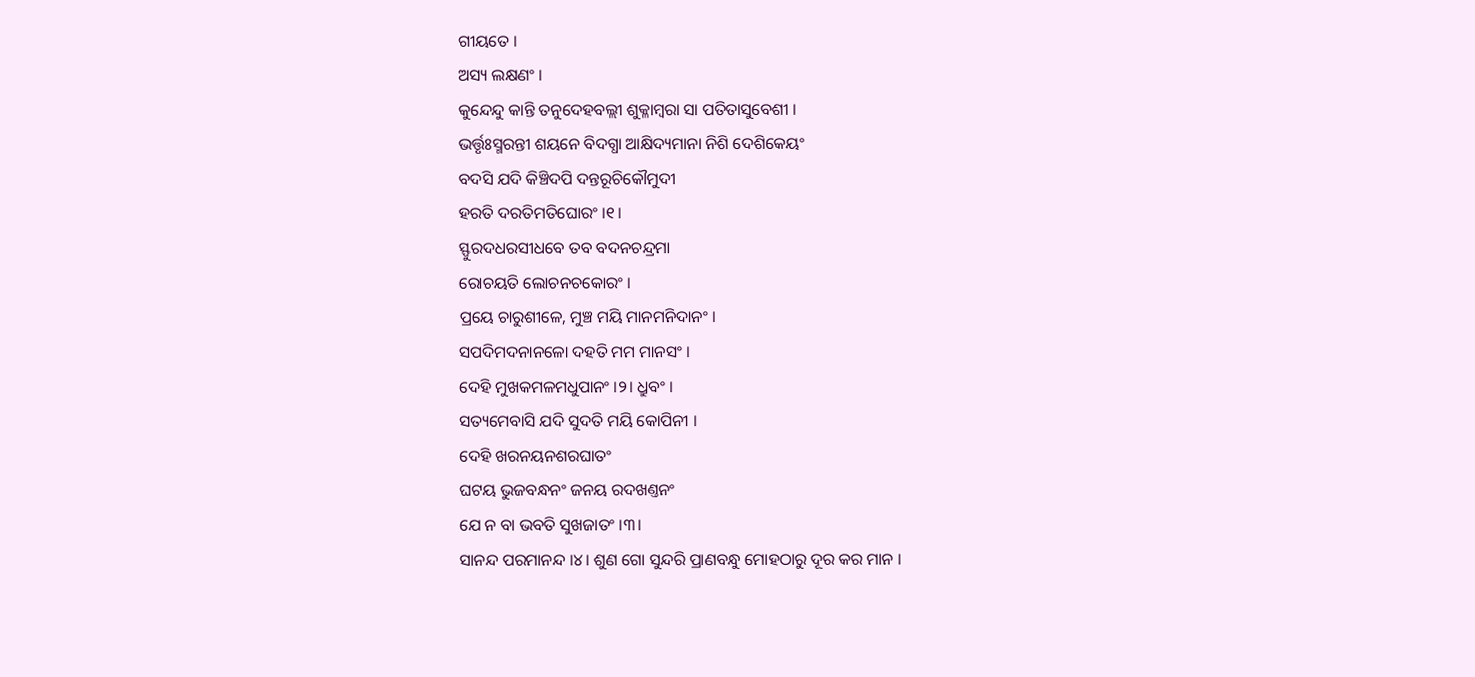ଗୀୟତେ ।
ଅସ୍ୟ ଲକ୍ଷଣଂ ।
କୁନ୍ଦେନ୍ଦୁ କାନ୍ତି ତନୁଦେହବଲ୍ଲୀ ଶୁକ୍ଳାମ୍ବରା ସା ପତିତାସୁବେଶୀ ।
ଭର୍ତ୍ତୃଃସ୍ମରନ୍ତୀ ଶୟନେ ବିଦଗ୍ଧା ଆକ୍ଷିଦ୍ୟମାନା ନିଶି ଦେଶିକେୟଂ
ବଦସି ଯଦି କିଞ୍ଚିଦପି ଦନ୍ତରୂଚିକୌମୁଦୀ
ହରତି ଦରତିମତିଘୋରଂ ।୧।
ସ୍ଫୁରଦଧରସୀଧବେ ତବ ବଦନଚନ୍ଦ୍ରମା
ରୋଚୟତି ଲୋଚନଚକୋରଂ ।
ପ୍ରୟେ ଚାରୁଶୀଳେ, ମୁଞ୍ଚ ମୟି ମାନମନିଦାନଂ ।
ସପଦିମଦନାନଳୋ ଦହତି ମମ ମାନସଂ ।
ଦେହି ମୁଖକମଳମଧୁପାନଂ ।୨। ଧ୍ରୁବଂ ।
ସତ୍ୟମେବାସି ଯଦି ସୁଦତି ମୟି କୋପିନୀ ।
ଦେହି ଖରନୟନଶରଘାତଂ
ଘଟୟ ଭୁଜବନ୍ଧନଂ ଜନୟ ରଦଖଣ୍ତନଂ
ଯେ ନ ବା ଭବତି ସୁଖଜାତଂ ।୩।
ସାନନ୍ଦ ପରମାନନ୍ଦ ।୪। ଶୁଣ ଗୋ ସୁନ୍ଦରି ପ୍ରାଣବନ୍ଧୁ ମୋହଠାରୁ ଦୂର କର ମାନ ।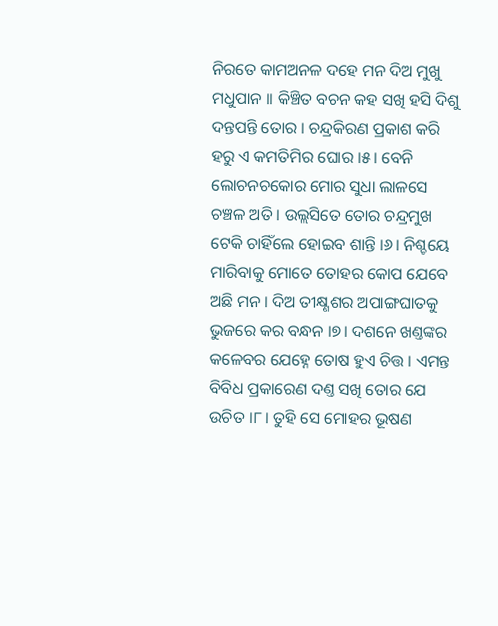ନିରତେ କାମଅନଳ ଦହେ ମନ ଦିଅ ମୁଖୁ ମଧୁପାନ ।। କିଞ୍ଚିତ ବଚନ କହ ସଖି ହସି ଦିଶୁ ଦନ୍ତପନ୍ତି ତୋର । ଚନ୍ଦ୍ରକିରଣ ପ୍ରକାଶ କରି ହରୁ ଏ କମତିମିର ଘୋର ।୫। ବେନି ଲୋଚନଚକୋର ମୋର ସୁଧା ଲାଳସେ ଚଞ୍ଚଳ ଅତି । ଉଲ୍ଲସିତେ ତୋର ଚନ୍ଦ୍ରମୁଖ ଟେକି ଚାହିଁଲେ ହୋଇବ ଶାନ୍ତି ।୬। ନିଶ୍ଚୟେ ମାରିବାକୁ ମୋତେ ତୋହର କୋପ ଯେବେ ଅଛି ମନ । ଦିଅ ତୀକ୍ଷ୍ଣଶର ଅପାଙ୍ଗଘାତକୁ ଭୁଜରେ କର ବନ୍ଧନ ।୭। ଦଶନେ ଖଣ୍ତଙ୍କର କଳେବର ଯେହ୍ନେ ତୋଷ ହୁଏ ଚିତ୍ତ । ଏମନ୍ତ ବିବିଧ ପ୍ରକାରେଣ ଦଣ୍ତ ସଖି ତୋର ଯେ ଉଚିତ ।୮। ତୁହି ସେ ମୋହର ଭୂଷଣ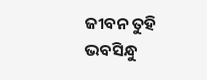ଜୀବନ ତୁହି ଭବସିନ୍ଧୁ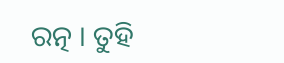ରତ୍ନ । ତୁହି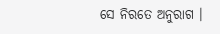ସେ ନିରତେ ଅନୁରାଗ ।